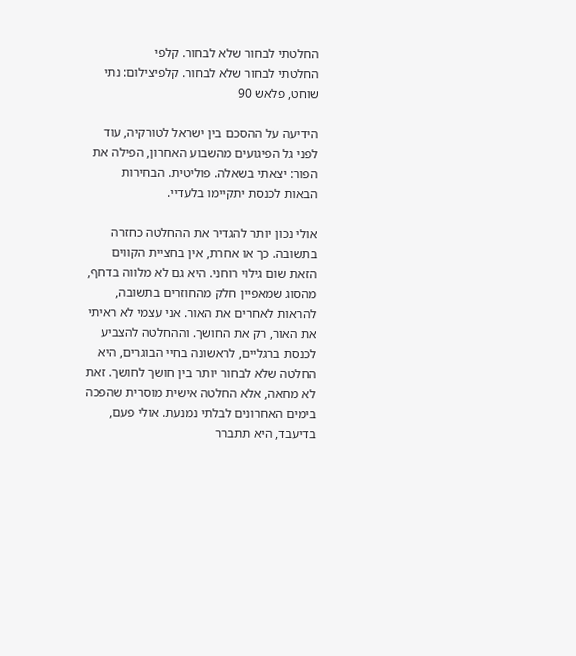החלטתי לבחור שלא לבחור. קלפי
החלטתי לבחור שלא לבחור. קלפיצילום: נתי שוחט, פלאש 90

הידיעה על ההסכם בין ישראל לטורקיה, עוד לפני גל הפיגועים מהשבוע האחרון, הפילה את הפור: יצאתי בשאלה. פוליטית. הבחירות הבאות לכנסת יתקיימו בלעדיי.

אולי נכון יותר להגדיר את ההחלטה כחזרה בתשובה. כך או אחרת, אין בחציית הקווים הזאת שום גילוי רוחני. היא גם לא מלווה בדחף, מהסוג שמאפיין חלק מהחוזרים בתשובה, להראות לאחרים את האור. אני עצמי לא ראיתי את האור, רק את החושך. וההחלטה להצביע לכנסת ברגליים, לראשונה בחיי הבוגרים, היא החלטה שלא לבחור יותר בין חושך לחושך. זאת לא מחאה, אלא החלטה אישית מוסרית שהפכה בימים האחרונים לבלתי נמנעת. אולי פעם, בדיעבד, היא תתברר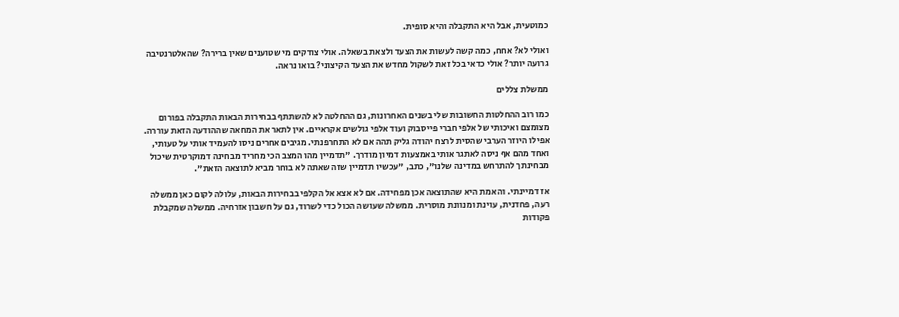כמוטעית, אבל היא התקבלה והיא סופית.

ואולי לא? אחח, כמה קשה לעשות את הצעד ולצאת בשאלה. אולי צודקים מי שטוענים שאין ברירה? שהאלטרנטיבה גרועה יותר? אולי כדאי בכל זאת לשקול מחדש את הצעד הקיצוני? בואו נראה.

ממשלת צללים

כמו רוב ההחלטות החשובות שלי בשנים האחרונות, גם ההחלטה לא להשתתף בבחירות הבאות התקבלה בפורום מצומצם ואיכותי של אלפי חברי פייסבוק ועוד אלפי גולשים אקראיים. אין לתאר את המחאה שההודעה הזאת עוררה. אפילו היוזר הערבי שהסית לרצח יהודה גליק תהה אם לא התחרפנתי. מגיבים אחרים ניסו להעמיד אותי על טעותי, ואחד מהם אף ניסה לאתגר אותי באמצעות דמיון מודרך. "תדמיין מהו המצב הכי מחריד מבחינה דמוקרטית שיכול מבחינתך להתרחש במדינה שלנו", כתב, "עכשיו תדמיין שזה שאתה לא בוחר מביא לתוצאה הזאת".

אז דמיינתי. והאמת היא שהתוצאה אכן מפחידה. אם לא אצא אל הקלפי בבחירות הבאות, עלולה לקום כאן ממשלה רעה, פחדנית, עוינת ומנוונת מוסרית. ממשלה שעושה הכול כדי לשרוד, גם על חשבון אזרחיה. ממשלה שמקבלת פקודות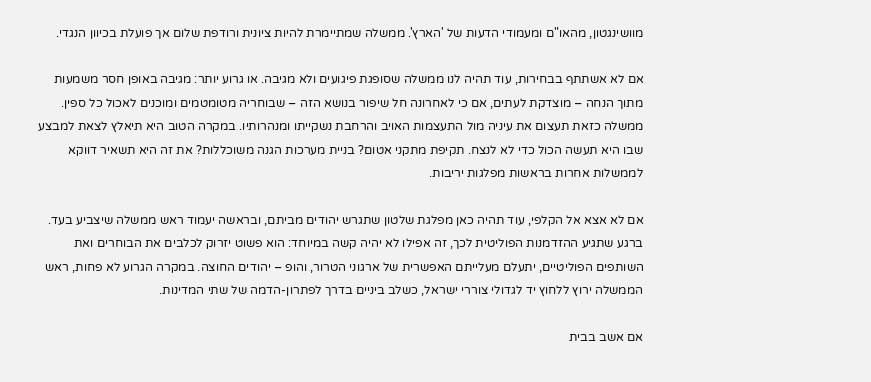מוושינגטון, מהאו"ם ומעמודי הדעות של 'הארץ'. ממשלה שמתיימרת להיות ציונית ורודפת שלום אך פועלת בכיוון הנגדי.

אם לא אשתתף בבחירות, עוד תהיה לנו ממשלה שסופגת פיגועים ולא מגיבה. או גרוע יותר: מגיבה באופן חסר משמעות מתוך הנחה – מוצדקת לעתים, אם כי לאחרונה חל שיפור בנושא הזה – שבוחריה מטומטמים ומוכנים לאכול כל ספין. ממשלה כזאת תעצום את עיניה מול התעצמות האויב והרחבת נשקייתו ומנהרותיו. במקרה הטוב היא תיאלץ לצאת למבצע שבו היא תעשה הכול כדי לא לנצח. תקיפת מתקני אטום? בניית מערכות הגנה משוכללות? את זה היא תשאיר דווקא לממשלות אחרות בראשות מפלגות יריבות.

אם לא אצא אל הקלפי, עוד תהיה כאן מפלגת שלטון שתגרש יהודים מביתם, ובראשה יעמוד ראש ממשלה שיצביע בעד. ברגע שתגיע ההזדמנות הפוליטית לכך, זה אפילו לא יהיה קשה במיוחד: הוא פשוט יזרוק לכלבים את הבוחרים ואת השותפים הפוליטיים, יתעלם מעלייתם האפשרית של ארגוני הטרור, והופ – יהודים החוצה. במקרה הגרוע לא פחות, ראש הממשלה ירוץ ללחוץ יד לגדולי צוררי ישראל, כשלב ביניים בדרך לפתרון-הדמה של שתי המדינות.

אם אשב בבית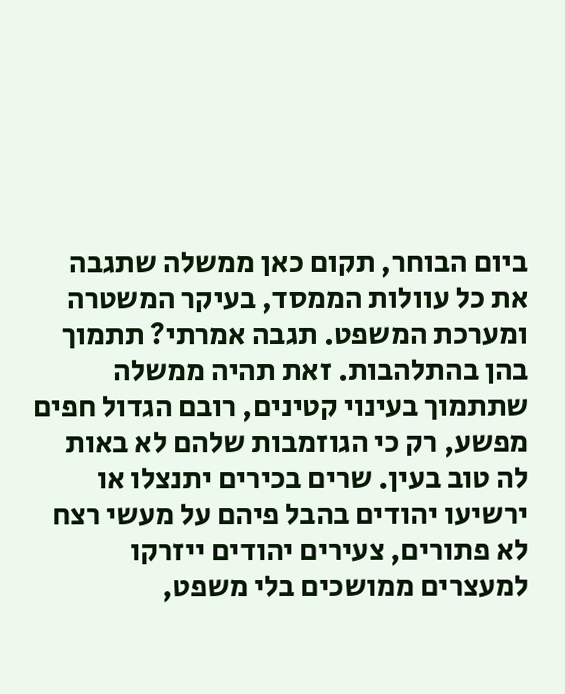ביום הבוחר, תקום כאן ממשלה שתגבה את כל עוולות הממסד, בעיקר המשטרה ומערכת המשפט. תגבה אמרתי? תתמוך בהן בהתלהבות. זאת תהיה ממשלה שתתמוך בעינוי קטינים, רובם הגדול חפים מפשע, רק כי הגוזמבות שלהם לא באות לה טוב בעין. שרים בכירים יתנצלו או ירשיעו יהודים בהבל פיהם על מעשי רצח לא פתורים, צעירים יהודים ייזרקו למעצרים ממושכים בלי משפט,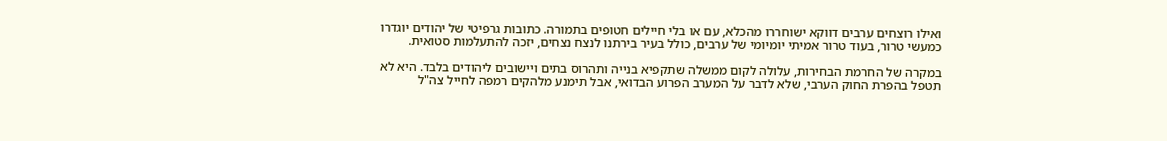ואילו רוצחים ערבים דווקא ישוחררו מהכלא, עם או בלי חיילים חטופים בתמורה. כתובות גרפיטי של יהודים יוגדרו כמעשי טרור, בעוד טרור אמיתי יומיומי של ערבים, כולל בעיר בירתנו לנצח נצחים, יזכה להתעלמות סטואית.

במקרה של החרמת הבחירות, עלולה לקום ממשלה שתקפיא בנייה ותהרוס בתים ויישובים ליהודים בלבד. היא לא תטפל בהפרת החוק הערבי, שלא לדבר על המערב הפרוע הבדואי, אבל תימנע מלהקים רמפה לחייל צה"ל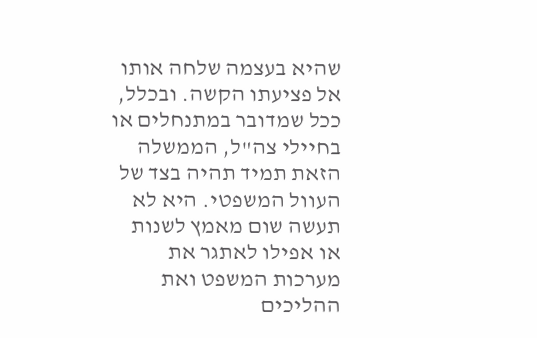שהיא בעצמה שלחה אותו אל פציעתו הקשה. ובכלל, ככל שמדובר במתנחלים או בחיילי צה"ל, הממשלה הזאת תמיד תהיה בצד של העוול המשפטי. היא לא תעשה שום מאמץ לשנות או אפילו לאתגר את מערכות המשפט ואת ההליכים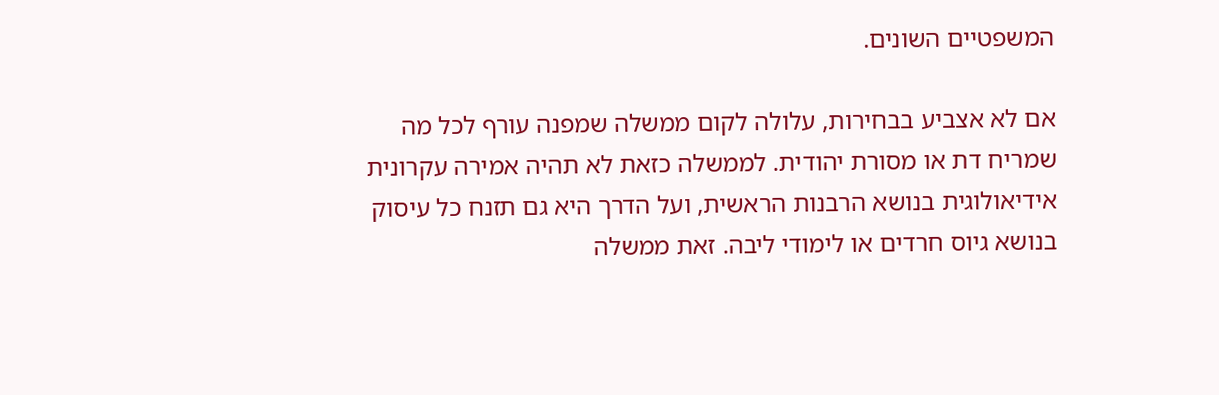המשפטיים השונים.

אם לא אצביע בבחירות, עלולה לקום ממשלה שמפנה עורף לכל מה שמריח דת או מסורת יהודית. לממשלה כזאת לא תהיה אמירה עקרונית אידיאולוגית בנושא הרבנות הראשית, ועל הדרך היא גם תזנח כל עיסוק בנושא גיוס חרדים או לימודי ליבה. זאת ממשלה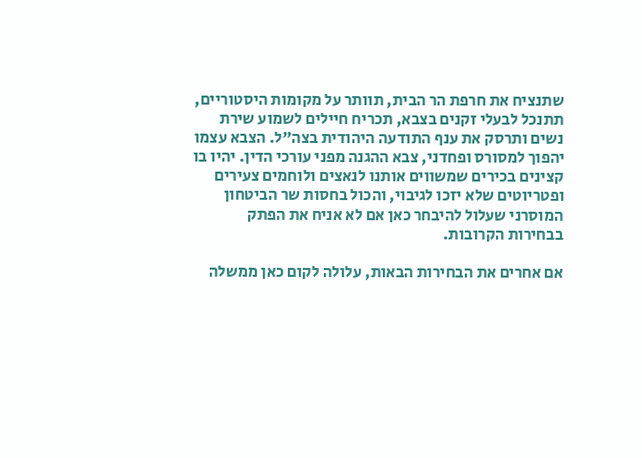שתנציח את חרפת הר הבית, תוותר על מקומות היסטוריים, תתנכל לבעלי זקנים בצבא, תכריח חיילים לשמוע שירת נשים ותרסק את ענף התודעה היהודית בצה"ל. הצבא עצמו יהפוך למסורס ופחדני, צבא ההגנה מפני עורכי הדין. יהיו בו קצינים בכירים שמשווים אותנו לנאצים ולוחמים צעירים ופטריוטים שלא יזכו לגיבוי, והכול בחסות שר הביטחון המוסרני שעלול להיבחר כאן אם לא אניח את הפתק בבחירות הקרובות.

אם אחרים את הבחירות הבאות, עלולה לקום כאן ממשלה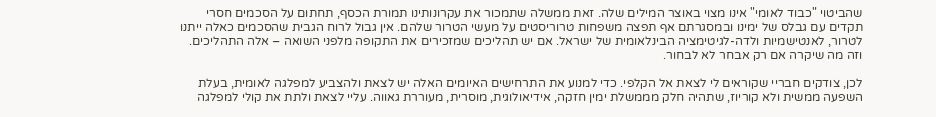שהביטוי "כבוד לאומי" אינו מצוי באוצר המילים שלה. זאת ממשלה שתמכור את עקרונותינו תמורת הכסף, תחתום על הסכמים חסרי תקדים עם גבלס של ימינו ובמסגרתם אף תפצה משפחות טרוריסטים על מעשי הטרור שלהם. אין גבול לרוח הגבית שהסכמים כאלה ייתנו לטרור, לאנטישמיות ולדה-לגיטימציה הבינלאומית של ישראל. אם יש תהליכים שמזכירים את התקופה מלפני השואה – אלה התהליכים. וזה מה שיקרה אם רק אבחר לא לבחור.

לכן, צודקים חבריי שקוראים לי לצאת אל הקלפי. כדי למנוע את התרחישים האיומים האלה יש לצאת ולהצביע למפלגה לאומית, בעלת השפעה ממשית ולא קוריוז, שתהיה חלק מממשלת ימין חזקה, אידיאולוגית, מוסרית, מעוררת גאווה. עליי לצאת ולתת את קולי למפלגה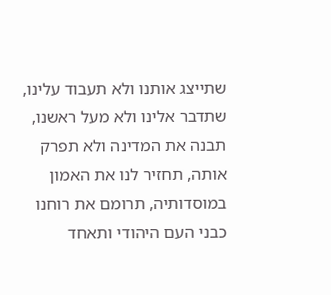שתייצג אותנו ולא תעבוד עלינו, שתדבר אלינו ולא מעל ראשנו, תבנה את המדינה ולא תפרק אותה, תחזיר לנו את האמון במוסדותיה, תרומם את רוחנו כבני העם היהודי ותאחד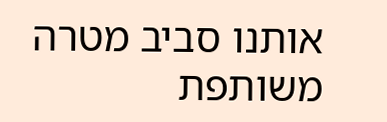אותנו סביב מטרה משותפת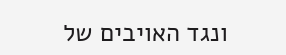ונגד האויבים של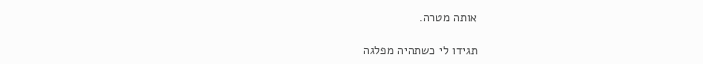אותה מטרה.

תגידו לי כשתהיה מפלגה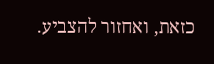כזאת, ואחזור להצביע.